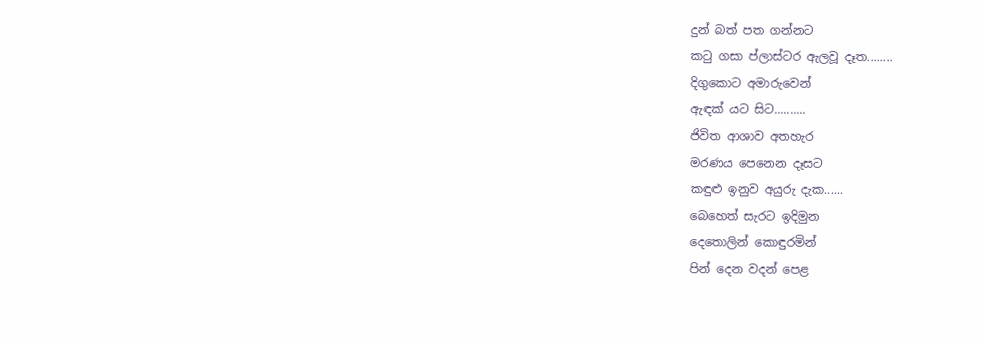දුන් බත් පත ගන්නට
කටු ගසා ප්ලාස්ටර ඇලවූ දෑත........
දිගුකොට අමාරුවෙන්
ඇඳක් යට සිට..........
ජිවිත ආශාව අතහැර
මරණය පෙනෙන දෑසට
කඳුළු ඉනුව අයුරු දැක......
බෙහෙත් සැරට ඉදිමුන
දෙතොලින් කොඳුරමින්
පින් දෙන වදන් පෙළ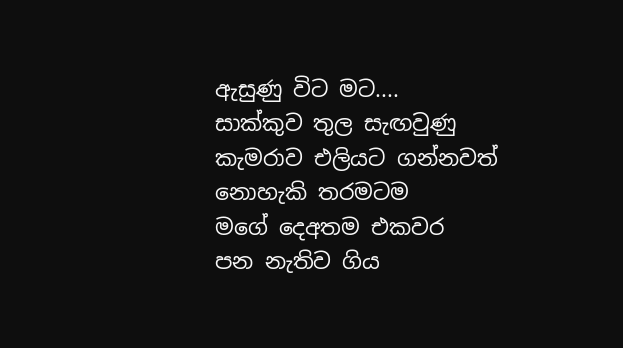ඇසුණු විට මට....
සාක්කුව තුල සැඟවුණු
කැමරාව එලියට ගන්නවත්
නොහැකි තරමටම
මගේ දෙඅතම එකවර
පන නැතිව ගිය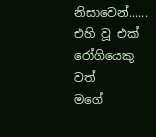නිසාවෙන්......
එහි වූ එක් රෝගියෙකු වත්
මගේ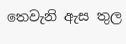තෙවැනි ඇස තුල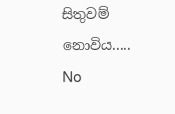සිතුවම් නොවිය.....
No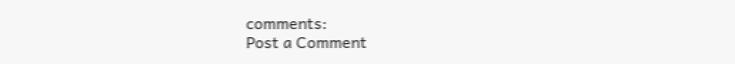comments:
Post a Comment